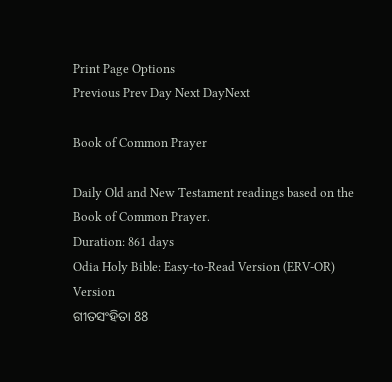Print Page Options
Previous Prev Day Next DayNext

Book of Common Prayer

Daily Old and New Testament readings based on the Book of Common Prayer.
Duration: 861 days
Odia Holy Bible: Easy-to-Read Version (ERV-OR)
Version
ଗୀତସଂହିତା 88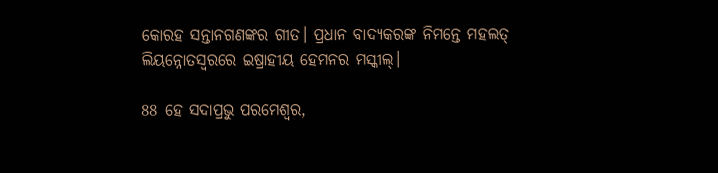କୋରହ ସନ୍ତାନଗଣଙ୍କର ଗୀତ। ପ୍ରଧାନ ବାଦ୍ୟକରଙ୍କ ନିମନ୍ତେ ମହଲତ୍ ଲିୟନ୍ନୋତସ୍ୱରରେ ଇଷ୍ରାହୀୟ ହେମନର ମସ୍କୀଲ୍।

88 ହେ ସଦାପ୍ରଭୁ ପରମେଶ୍ୱର,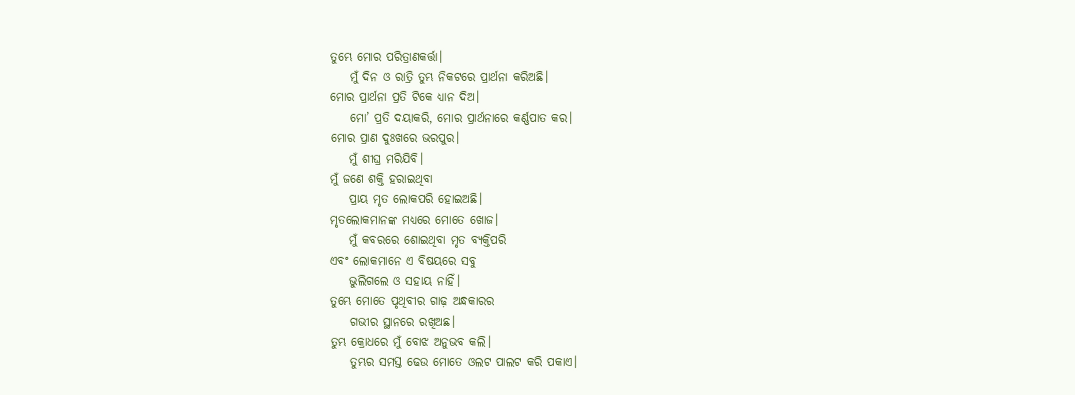ତୁମ୍ଭେ ମୋର ପରିତ୍ରାଣକର୍ତ୍ତା।
    ମୁଁ ଦିନ ଓ ରାତ୍ରି ତୁମ୍ଭ ନିକଟରେ ପ୍ରାର୍ଥନା କରିଅଛି।
ମୋର ପ୍ରାର୍ଥନା ପ୍ରତି ଟିକେ ଧ୍ୟାନ ଦିଅ।
    ମୋ’ ପ୍ରତି ଦୟାକରି, ମୋର ପ୍ରାର୍ଥନାରେ କର୍ଣ୍ଣପାତ କର।
ମୋର ପ୍ରାଣ ଦୁଃଖରେ ଭରପୁର।
    ମୁଁ ଶୀଘ୍ର ମରିଯିବି।
ମୁଁ ଜଣେ ଶକ୍ତି ହରାଇଥିବା
    ପ୍ରାୟ ମୃତ ଲୋକପରି ହୋଇଅଛି।
ମୃତଲୋକମାନଙ୍କ ମଧ୍ୟରେ ମୋତେ ଖୋଜ।
    ମୁଁ କବରରେ ଶୋଇଥିବା ମୃତ ବ୍ୟକ୍ତିପରି
ଏବଂ ଲୋକମାନେ ଏ ବିଷୟରେ ସବୁ
    ଭୁଲିଗଲେ ଓ ସହାୟ ନାହିଁ।
ତୁମ୍ଭେ ମୋତେ ପୃଥିବୀର ଗାଢ଼ ଅନ୍ଧକାରର
    ଗଭୀର ସ୍ଥାନରେ ରଖିଅଛ।
ତୁମ୍ଭ କ୍ରୋଧରେ ମୁଁ ବୋଝ ଅନୁଭବ କଲି।
    ତୁମ୍ଭର ସମସ୍ତ ଢେଉ ମୋତେ ଓଲଟ ପାଲଟ କରି ପକାଏ।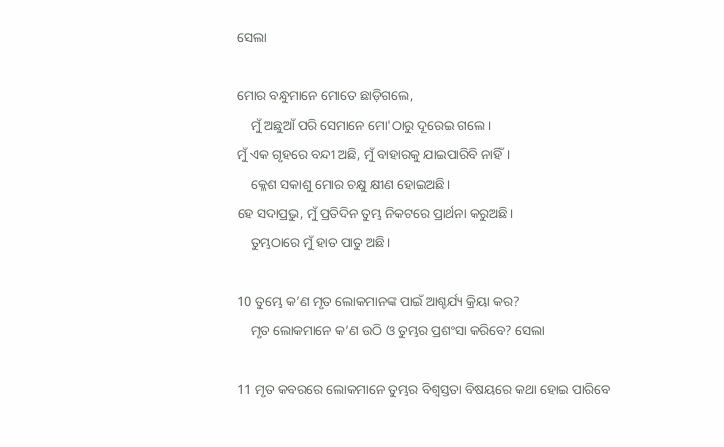ସେଲା

ମୋର ବନ୍ଧୁମାନେ ମୋତେ ଛାଡ଼ିଗଲେ,
    ମୁଁ ଅଛୁଆଁ ପରି ସେମାନେ ମୋ'ଠାରୁ ଦୂରେଇ ଗଲେ।
ମୁଁ ଏକ ଗୃହରେ ବନ୍ଦୀ ଅଛି, ମୁଁ ବାହାରକୁ ଯାଇପାରିବି ନାହିଁ।
    କ୍ଳେଶ ସକାଶୁ ମୋର ଚକ୍ଷୁ କ୍ଷୀଣ ହୋଇଅଛି।
ହେ ସଦାପ୍ରଭୁ, ମୁଁ ପ୍ରତିଦିନ ତୁମ୍ଭ ନିକଟରେ ପ୍ରାର୍ଥନା କରୁଅଛି।
    ତୁମ୍ଭଠାରେ ମୁଁ ହାତ ପାତୁ ଅଛି।

10 ତୁମ୍ଭେ କ’ଣ ମୃତ ଲୋକମାନଙ୍କ ପାଇଁ ଆଶ୍ଚର୍ଯ୍ୟ କ୍ରିୟା କର?
    ମୃତ ଲୋକମାନେ କ’ଣ ଉଠି ଓ ତୁମ୍ଭର ପ୍ରଶଂସା କରିବେ? ସେଲା

11 ମୃତ କବରରେ ଲୋକମାନେ ତୁମ୍ଭର ବିଶ୍ୱସ୍ତତା ବିଷୟରେ କଥା ହୋଇ ପାରିବେ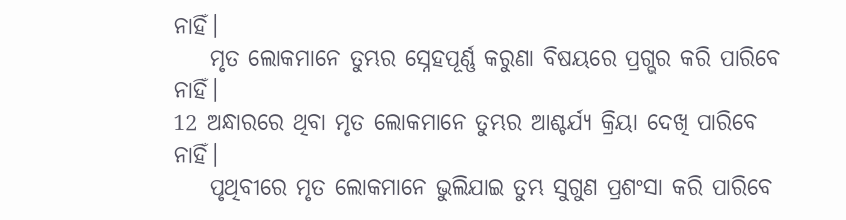ନାହିଁ।
    ମୃତ ଲୋକମାନେ ତୁମ୍ଭର ସ୍ନେହପୂର୍ଣ୍ଣ କରୁଣା ବିଷୟରେ ପ୍ରଗ୍ଭର କରି ପାରିବେ ନାହିଁ।
12 ଅନ୍ଧାରରେ ଥିବା ମୃତ ଲୋକମାନେ ତୁମ୍ଭର ଆଶ୍ଚର୍ଯ୍ୟ କ୍ରିୟା ଦେଖି ପାରିବେ ନାହିଁ।
    ପୃଥିବୀରେ ମୃତ ଲୋକମାନେ ଭୁଲିଯାଇ ତୁମ୍ଭ ସୁଗୁଣ ପ୍ରଶଂସା କରି ପାରିବେ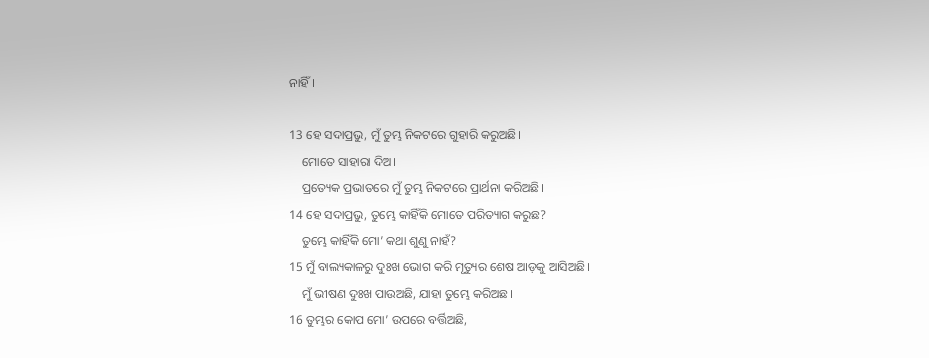ନାହିଁ।

13 ହେ ସଦାପ୍ରଭୁ, ମୁଁ ତୁମ୍ଭ ନିକଟରେ ଗୁହାରି କରୁଅଛି।
    ମୋତେ ସାହାରା ଦିଅ।
    ପ୍ରତ୍ୟେକ ପ୍ରଭାତରେ ମୁଁ ତୁମ୍ଭ ନିକଟରେ ପ୍ରାର୍ଥନା କରିଅଛି।
14 ହେ ସଦାପ୍ରଭୁ, ତୁମ୍ଭେ କାହିଁକି ମୋତେ ପରିତ୍ୟାଗ କରୁଛ?
    ତୁମ୍ଭେ କାହିଁକି ମୋ’ କଥା ଶୁଣୁ ନାହଁ?
15 ମୁଁ ବାଲ୍ୟକାଳରୁ ଦୁଃଖ ଭୋଗ କରି ମୃତ୍ୟୁର ଶେଷ ଆଡ଼କୁ ଆସିଅଛି।
    ମୁଁ ଭୀଷଣ ଦୁଃଖ ପାଉଅଛି, ଯାହା ତୁମ୍ଭେ କରିଅଛ।
16 ତୁମ୍ଭର କୋପ ମୋ’ ଉପରେ ବର୍ତ୍ତିଅଛି,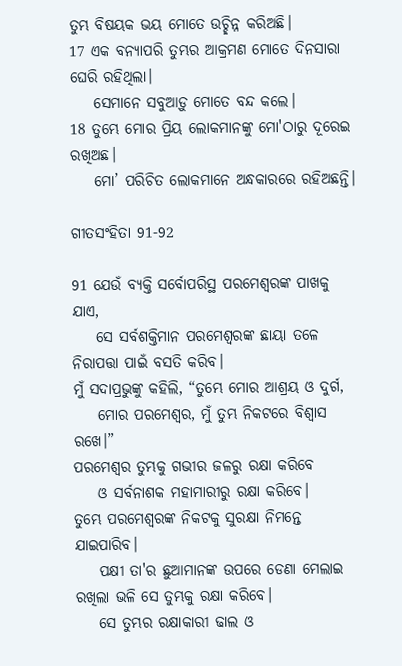ତୁମ୍ଭ ବିଷୟକ ଭୟ ମୋତେ ଉଚ୍ଛିନ୍ନ କରିଅଛି।
17 ଏକ ବନ୍ୟାପରି ତୁମ୍ଭର ଆକ୍ରମଣ ମୋତେ ଦିନସାରା ଘେରି ରହିଥିଲା।
    ସେମାନେ ସବୁଆଡ଼ୁ ମୋତେ ବନ୍ଦ କଲେ।
18 ତୁମ୍ଭେ ମୋର ପ୍ରିୟ ଲୋକମାନଙ୍କୁ ମୋ'ଠାରୁ ଦୂରେଇ ରଖିଅଛ।
    ମୋ’ ପରିଚିତ ଲୋକମାନେ ଅନ୍ଧକାରରେ ରହିଅଛନ୍ତି।

ଗୀତସଂହିତା 91-92

91 ଯେଉଁ ବ୍ୟକ୍ତି ସର୍ବୋପରିସ୍ଥ ପରମେଶ୍ୱରଙ୍କ ପାଖକୁ ଯାଏ,
    ସେ ସର୍ବଶକ୍ତିମାନ ପରମେଶ୍ୱରଙ୍କ ଛାୟା ତଳେ ନିରାପତ୍ତା ପାଇଁ ବସତି କରିବ।
ମୁଁ ସଦାପ୍ରଭୁଙ୍କୁ କହିଲି, “ତୁମ୍ଭେ ମୋର ଆଶ୍ରୟ ଓ ଦୁର୍ଗ,
    ମୋର ପରମେଶ୍ୱର, ମୁଁ ତୁମ୍ଭ ନିକଟରେ ବିଶ୍ୱାସ ରଖେ।”
ପରମେଶ୍ୱର ତୁମ୍ଭକୁ ଗଭୀର ଜଳରୁ ରକ୍ଷା କରିବେ
    ଓ ସର୍ବନାଶକ ମହାମାରୀରୁ ରକ୍ଷା କରିବେ।
ତୁମ୍ଭେ ପରମେଶ୍ୱରଙ୍କ ନିକଟକୁ ସୁରକ୍ଷା ନିମନ୍ତେ ଯାଇପାରିବ।
    ପକ୍ଷୀ ତା'ର ଛୁଆମାନଙ୍କ ଉପରେ ଡେଣା ମେଲାଇ ରଖିଲା ଭଳି ସେ ତୁମ୍ଭକୁ ରକ୍ଷା କରିବେ।
    ସେ ତୁମ୍ଭର ରକ୍ଷାକାରୀ ଢାଲ ଓ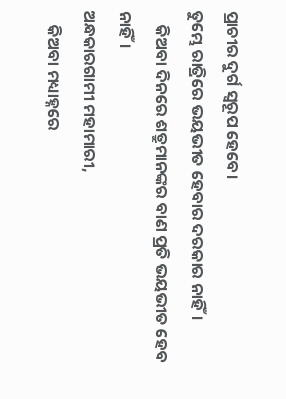ପ୍ରାଚୀର ଦୁର୍ଗ ସ୍ୱରୂପ ହେବେ।
ତୁମ୍ଭେ ରାତ୍ରିରେ ଭୟଭୀତ ହେବାର ଦରକାର ନାହିଁ।
    କିଅବା ଦିନରେ ଶତ୍ରୁମାନଙ୍କର ବାଣ ପ୍ରତି ଭୟଭୀତ ହେବ ନାହିଁ।
ଅନ୍ଧକାରଗାମୀ ମହାମାରୀ,
    କିଅବା ମଧ୍ୟାହ୍ନରେ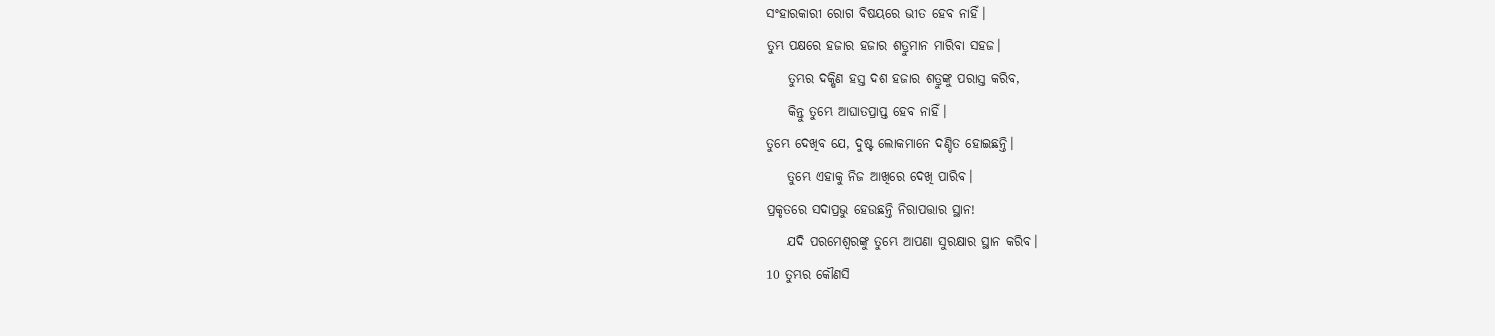ସଂହାରକାରୀ ରୋଗ ବିଷୟରେ ଭୀତ ହେବ ନାହିଁ।
ତୁମ୍ଭ ପକ୍ଷରେ ହଜାର ହଜାର ଶତ୍ରୁମାନ ମାରିବା ସହଜ।
    ତୁମ୍ଭର ଦକ୍ଷିଣ ହସ୍ତ ଦଶ ହଜାର ଶତ୍ରୁଙ୍କୁ ପରାସ୍ତ କରିବ,
    କିନ୍ତୁ ତୁମ୍ଭେ ଆଘାତପ୍ରାପ୍ତ ହେବ ନାହିଁ।
ତୁମ୍ଭେ ଦେଖିବ ଯେ, ଦୁଷ୍ଟ ଲୋକମାନେ ଦଣ୍ଡିତ ହୋଇଛନ୍ତି।
    ତୁମ୍ଭେ ଏହାକୁ ନିଜ ଆଖିରେ ଦେଖି ପାରିବ।
ପ୍ରକୃତରେ ସଦାପ୍ରଭୁ ହେଉଛନ୍ତି ନିରାପତ୍ତାର ସ୍ଥାନ!
    ଯଦି ପରମେଶ୍ୱରଙ୍କୁ ତୁମ୍ଭେ ଆପଣା ସୁରକ୍ଷାର ସ୍ଥାନ କରିବ।
10 ତୁମ୍ଭର କୌଣସି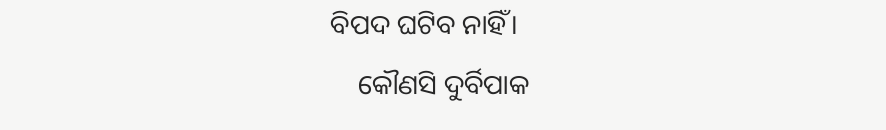ବିପଦ ଘଟିବ ନାହିଁ।
    କୌଣସି ଦୁର୍ବିପାକ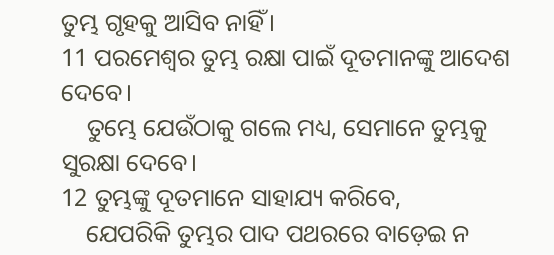ତୁମ୍ଭ ଗୃହକୁ ଆସିବ ନାହିଁ।
11 ପରମେଶ୍ୱର ତୁମ୍ଭ ରକ୍ଷା ପାଇଁ ଦୂତମାନଙ୍କୁ ଆଦେଶ ଦେବେ।
    ତୁମ୍ଭେ ଯେଉଁଠାକୁ ଗଲେ ମଧ୍ୟ, ସେମାନେ ତୁମ୍ଭକୁ ସୁରକ୍ଷା ଦେବେ।
12 ତୁମ୍ଭଙ୍କୁ ଦୂତମାନେ ସାହାଯ୍ୟ କରିବେ,
    ଯେପରିକି ତୁମ୍ଭର ପାଦ ପଥରରେ ବାଡ଼େଇ ନ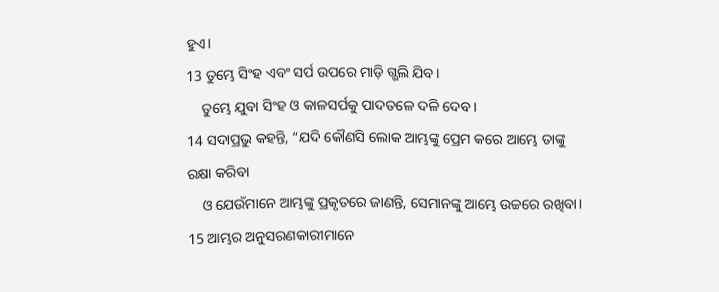ହୁଏ।
13 ତୁମ୍ଭେ ସିଂହ ଏବଂ ସର୍ପ ଉପରେ ମାଡ଼ି ଗ୍ଭଲି ଯିବ।
    ତୁମ୍ଭେ ଯୁବା ସିଂହ ଓ କାଳସର୍ପକୁ ପାଦତଳେ ଦଳି ଦେବ।
14 ସଦାପ୍ରଭୁ କହନ୍ତି, “ଯଦି କୌଣସି ଲୋକ ଆମ୍ଭଙ୍କୁ ପ୍ରେମ କରେ ଆମ୍ଭେ ତାଙ୍କୁ ରକ୍ଷା କରିବା
    ଓ ଯେଉଁମାନେ ଆମ୍ଭଙ୍କୁ ପ୍ରକୃତରେ ଜାଣନ୍ତି, ସେମାନଙ୍କୁ ଆମ୍ଭେ ଉଚ୍ଚରେ ରଖିବା।
15 ଆମ୍ଭର ଅନୁସରଣକାରୀମାନେ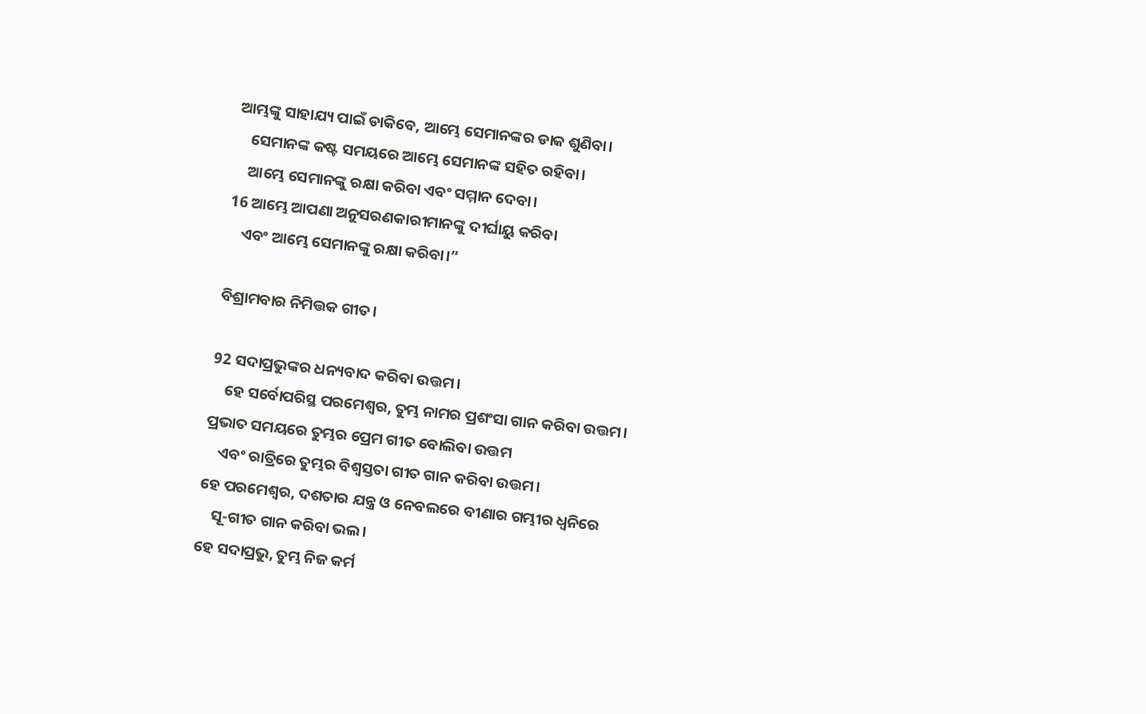ଆମ୍ଭଙ୍କୁ ସାହାଯ୍ୟ ପାଇଁ ଡାକିବେ, ଆମ୍ଭେ ସେମାନଙ୍କର ଡାକ ଶୁଣିବା।
    ସେମାନଙ୍କ କଷ୍ଟ ସମୟରେ ଆମ୍ଭେ ସେମାନଙ୍କ ସହିତ ରହିବା।
    ଆମ୍ଭେ ସେମାନଙ୍କୁ ରକ୍ଷା କରିବା ଏବଂ ସମ୍ମାନ ଦେବା।
16 ଆମ୍ଭେ ଆପଣା ଅନୁସରଣକାରୀମାନଙ୍କୁ ଦୀର୍ଘାୟୁ କରିବା
    ଏବଂ ଆମ୍ଭେ ସେମାନଙ୍କୁ ରକ୍ଷା କରିବା।”

ବିଶ୍ରାମବାର ନିମିତ୍ତକ ଗୀତ।

92 ସଦାପ୍ରଭୁଙ୍କର ଧନ୍ୟବାଦ କରିବା ଉତ୍ତମ।
    ହେ ସର୍ବୋପରିସ୍ଥ ପରମେଶ୍ୱର, ତୁମ୍ଭ ନାମର ପ୍ରଶଂସା ଗାନ କରିବା ଉତ୍ତମ।
ପ୍ରଭାତ ସମୟରେ ତୁମ୍ଭର ପ୍ରେମ ଗୀତ ବୋଲିବା ଉତ୍ତମ
    ଏବଂ ରାତ୍ରିରେ ତୁମ୍ଭର ବିଶ୍ୱସ୍ତତା ଗୀତ ଗାନ କରିବା ଉତ୍ତମ।
ହେ ପରମେଶ୍ୱର, ଦଶତାର ଯନ୍ତ୍ର ଓ ନେବଲରେ ବୀଣାର ଗମ୍ଭୀର ଧ୍ୱନିରେ
    ସୂ-ଗୀତ ଗାନ କରିବା ଭଲ।
ହେ ସଦାପ୍ରଭୁ, ତୁମ୍ଭ ନିଜ କର୍ମ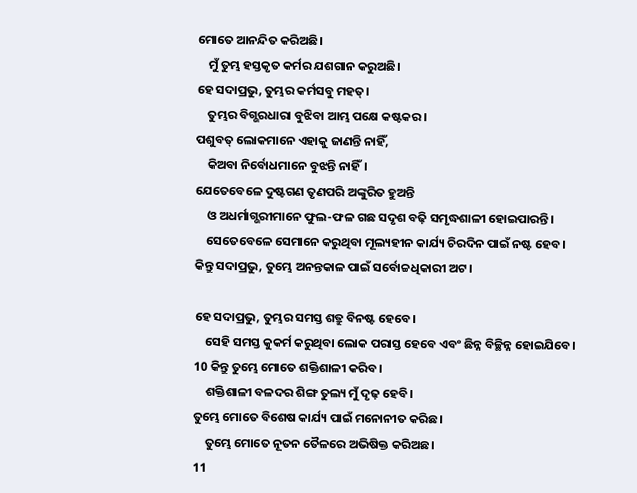ମୋତେ ଆନନ୍ଦିତ କରିଅଛି।
    ମୁଁ ତୁମ୍ଭ ହସ୍ତକୃତ କର୍ମର ଯଶଗାନ କରୁଅଛି।
ହେ ସଦାପ୍ରଭୁ, ତୁମ୍ଭର କର୍ମସବୁ ମହତ୍।
    ତୁମ୍ଭର ବିଗ୍ଭରଧାରା ବୁଝିବା ଆମ୍ଭ ପକ୍ଷେ କଷ୍ଟକର।
ପଶୁବତ୍ ଲୋକମାନେ ଏହାକୁ ଜାଣନ୍ତି ନାହିଁ,
    କିଅବା ନିର୍ବୋଧମାନେ ବୁଝନ୍ତି ନାହିଁ।
ଯେତେବେଳେ ଦୁଷ୍ଟଗଣ ତୃଣପରି ଅଙ୍କୁରିତ ହୁଅନ୍ତି
    ଓ ଅଧର୍ମାଗ୍ଭରୀମାନେ ଫୁଲ-ଫଳ ଗଛ ସଦୃଶ ବଢ଼ି ସମୃଦ୍ଧଶାଳୀ ହୋଇପାରନ୍ତି।
    ସେତେବେଳେ ସେମାନେ କରୁଥିବା ମୂଲ୍ୟହୀନ କାର୍ଯ୍ୟ ଚିରଦିନ ପାଇଁ ନଷ୍ଟ ହେବ।
କିନ୍ତୁ ସଦାପ୍ରଭୁ, ତୁମ୍ଭେ ଅନନ୍ତକାଳ ପାଇଁ ସର୍ବୋଚ୍ଚଧିକାରୀ ଅଟ।

ହେ ସଦାପ୍ରଭୁ, ତୁମ୍ଭର ସମସ୍ତ ଶତ୍ରୁ ବିନଷ୍ଟ ହେବେ।
    ସେହି ସମସ୍ତ କୁକର୍ମ କରୁଥିବା ଲୋକ ପରାସ୍ତ ହେବେ ଏବଂ ଛିନ୍ନ ବିଚ୍ଛିନ୍ନ ହୋଇଯିବେ।
10 କିନ୍ତୁ ତୁମ୍ଭେ ମୋତେ ଶକ୍ତିଶାଳୀ କରିବ।
    ଶକ୍ତିଶାଳୀ ବଳଦର ଶିଙ୍ଗ ତୁଲ୍ୟ ମୁଁ ଦୃଢ଼ ହେବି।
ତୁମ୍ଭେ ମୋତେ ବିଶେଷ କାର୍ଯ୍ୟ ପାଇଁ ମନୋନୀତ କରିଛ।
    ତୁମ୍ଭେ ମୋତେ ନୂତନ ତୈଳରେ ଅଭିଷିକ୍ତ କରିଅଛ।
11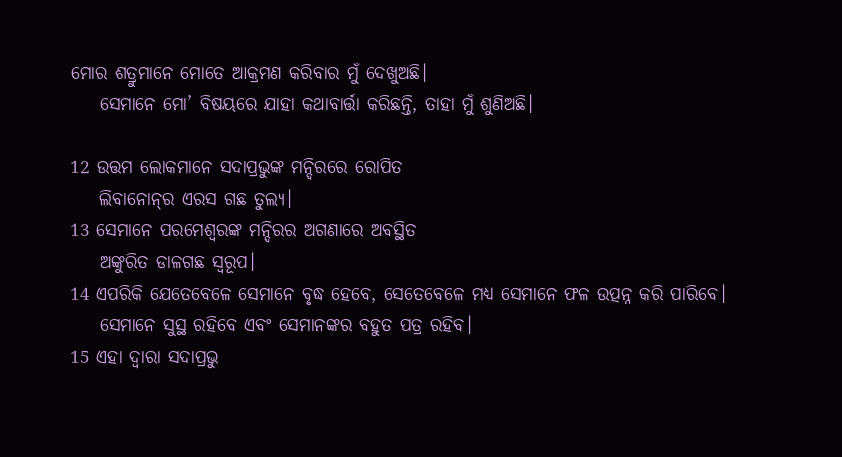ମୋର ଶତ୍ରୁମାନେ ମୋତେ ଆକ୍ରମଣ କରିବାର ମୁଁ ଦେଖୁଅଛି।
    ସେମାନେ ମୋ’ ବିଷୟରେ ଯାହା କଥାବାର୍ତ୍ତା କରିଛନ୍ତି, ତାହା ମୁଁ ଶୁଣିଅଛି।

12 ଉତ୍ତମ ଲୋକମାନେ ସଦାପ୍ରଭୁଙ୍କ ମନ୍ଦିରରେ ରୋପିତ
    ଲିବାନୋ‌ନ୍‌ର ଏରସ ଗଛ ତୁଲ୍ୟ।
13 ସେମାନେ ପରମେଶ୍ୱରଙ୍କ ମନ୍ଦିରର ଅଗଣାରେ ଅବସ୍ଥିତ
    ଅଙ୍କୁରିତ ଡାଳଗଛ ସ୍ୱରୂପ।
14 ଏପରିକି ଯେତେବେଳେ ସେମାନେ ବୃଦ୍ଧ ହେବେ, ସେତେବେଳେ ମଧ୍ୟ ସେମାନେ ଫଳ ଉତ୍ପନ୍ନ କରି ପାରିବେ।
    ସେମାନେ ସୁସ୍ଥ ରହିବେ ଏବଂ ସେମାନଙ୍କର ବହୁତ ପତ୍ର ରହିବ।
15 ଏହା ଦ୍ୱାରା ସଦାପ୍ରଭୁ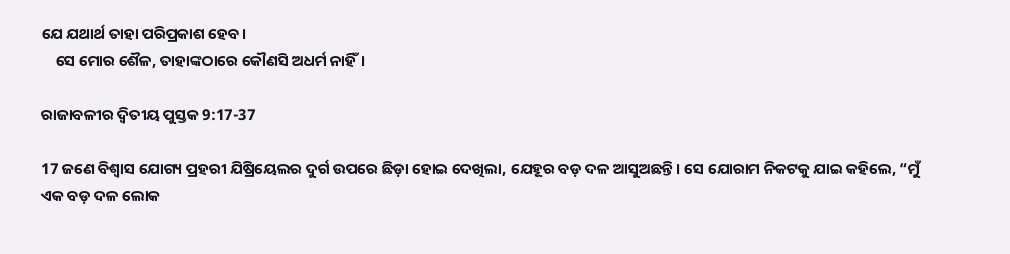ଯେ ଯଥାର୍ଥ ତାହା ପରିପ୍ରକାଶ ହେବ।
    ସେ ମୋର ଶୈଳ, ତାହାଙ୍କଠାରେ କୌଣସି ଅଧର୍ମ ନାହିଁ।

ରାଜାବଳୀର ଦ୍ୱିତୀୟ ପୁସ୍ତକ 9:17-37

17 ଜଣେ ବିଶ୍ୱାସ ଯୋଗ୍ୟ ପ୍ରହରୀ ଯିଷ୍ରିୟେଲର ଦୁର୍ଗ ଉପରେ ଛିଡ଼ା ହୋଇ ଦେଖିଲା, ଯେହୂର ବଡ଼ ଦଳ ଆସୁଅଛନ୍ତି। ସେ ଯୋରାମ ନିକଟକୁ ଯାଇ କହିଲେ, “ମୁଁ ଏକ ବଡ଼ ଦଳ ଲୋକ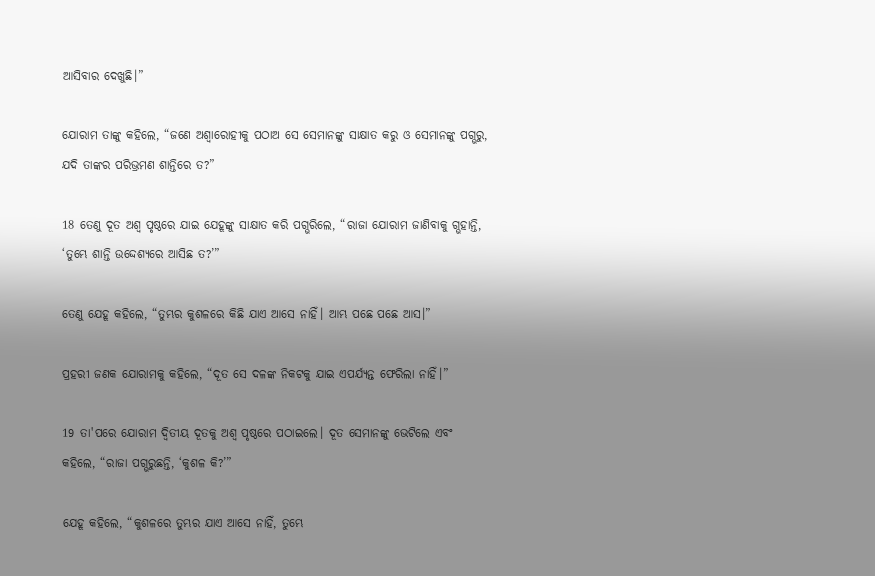ଆସିବାର ଦେଖୁଛି।”

ଯୋରାମ ତାଙ୍କୁ କହିଲେ, “ଜଣେ ଅଶ୍ୱାରୋହୀକୁ ପଠାଅ ସେ ସେମାନଙ୍କୁ ସାକ୍ଷାତ କରୁ ଓ ସେମାନଙ୍କୁ ପଗ୍ଭରୁ, ଯଦି ତାଙ୍କର ପରିଭ୍ରମଣ ଶାନ୍ତିରେ ତ?”

18 ତେଣୁ ଦୂତ ଅଶ୍ୱ ପୃଷ୍ଠରେ ଯାଇ ଯେହୂଙ୍କୁ ସାକ୍ଷାତ କରି ପଗ୍ଭରିଲେ, “ରାଜା ଯୋରାମ ଜାଣିବାକୁ ଗ୍ଭହାନ୍ତି, ‘ତୁମ୍ଭେ ଶାନ୍ତି ଉଦ୍ଦେଶ୍ୟରେ ଆସିଛ ତ?’”

ତେଣୁ ଯେହୂ କହିଲେ, “ତୁମ୍ଭର କୁଶଳରେ କିଛି ଯାଏ ଆସେ ନାହିଁ। ଆମ୍ଭ ପଛେ ପଛେ ଆସ।”

ପ୍ରହରୀ ଜଣକ ଯୋରାମକୁ କହିଲେ, “ଦୂତ ସେ ଦଳଙ୍କ ନିକଟକୁ ଯାଇ ଏପର୍ଯ୍ୟନ୍ତ ଫେରିଲା ନାହିଁ।”

19 ତା'ପରେ ଯୋରାମ ଦ୍ୱିତୀୟ ଦୂତକୁ ଅଶ୍ୱ ପୃଷ୍ଠରେ ପଠାଇଲେ। ଦୂତ ସେମାନଙ୍କୁ ଭେଟିଲେ ଏବଂ କହିଲେ, “ରାଜା ପଗ୍ଭରୁଛନ୍ତି, ‘କୁଶଳ କି?’”

ଯେହୂ କହିଲେ, “କୁଶଳରେ ତୁମ୍ଭର ଯାଏ ଆସେ ନାହିଁ, ତୁମ୍ଭେ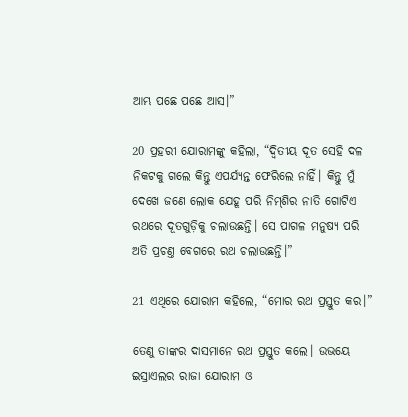ଆମ୍ଭ ପଛେ ପଛେ ଆସ।”

20 ପ୍ରହରୀ ଯୋରାମଙ୍କୁ କହିଲା, “ଦ୍ୱିତୀୟ ଦୂତ ସେହି ଦଳ ନିକଟକୁ ଗଲେ କିନ୍ତୁ ଏପର୍ଯ୍ୟନ୍ତ ଫେରିଲେ ନାହିଁ। କିନ୍ତୁ ମୁଁ ଦେଖେ ଜଣେ ଲୋକ ଯେହୂ ପରି ନି‌ମ୍‌ଶିର ନାତି ଗୋଟିଏ ରଥରେ ଦୂତଗୁଡ଼ିକୁ ଚଲାଉଛନ୍ତି। ସେ ପାଗଳ ମନୁଷ୍ୟ ପରି ଅତି ପ୍ରଚଣ୍ତ ବେଗରେ ରଥ ଚଲାଉଛନ୍ତି।”

21 ଏଥିରେ ଯୋରାମ କହିଲେ, “ମୋର ରଥ ପ୍ରସ୍ତୁତ କର।”

ତେଣୁ ତାଙ୍କର ଦାସମାନେ ରଥ ପ୍ରସ୍ତୁତ କଲେ। ଉଭୟେ ଇସ୍ରାଏଲର ରାଜା ଯୋରାମ ଓ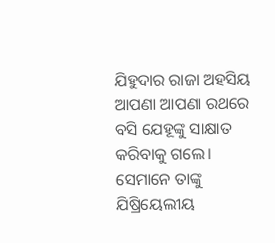ଯିହୁଦାର ରାଜା ଅହସିୟ ଆପଣା ଆପଣା ରଥରେ ବସି ଯେହୂଙ୍କୁ ସାକ୍ଷାତ କରିବାକୁ ଗଲେ। ସେମାନେ ତାଙ୍କୁ ଯିଷ୍ରିୟେଲୀୟ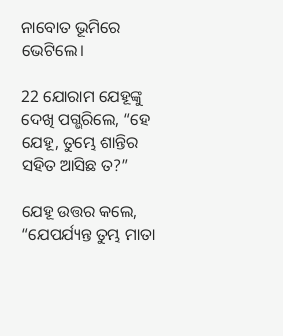ନାବୋତ ଭୂମିରେ ଭେଟିଲେ।

22 ଯୋରାମ ଯେହୂଙ୍କୁ ଦେଖି ପଗ୍ଭରିଲେ, “ହେ ଯେହୂ, ତୁମ୍ଭେ ଶାନ୍ତିର ସହିତ ଆସିଛ ତ?”

ଯେହୂ ଉତ୍ତର କଲେ, “ଯେପର୍ଯ୍ୟନ୍ତ ତୁମ୍ଭ ମାତା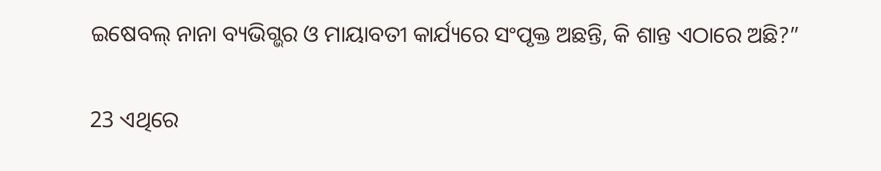ଇଷେବଲ୍ ନାନା ବ୍ୟଭିଗ୍ଭର ଓ ମାୟାବତୀ କାର୍ଯ୍ୟରେ ସଂପୃକ୍ତ ଅଛନ୍ତି, କି ଶାନ୍ତ ଏଠାରେ ଅଛି?”

23 ଏଥିରେ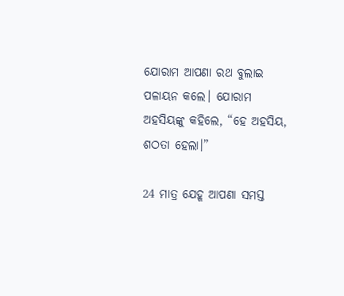ଯୋରାମ ଆପଣା ରଥ ବୁଲାଇ ପଳାୟନ କଲେ। ଯୋରାମ ଅହସିୟଙ୍କୁ କହିଲେ, “ହେ ଅହସିୟ, ଶଠତା ହେଲା।”

24 ମାତ୍ର ଯେହୂ ଆପଣା ସମସ୍ତ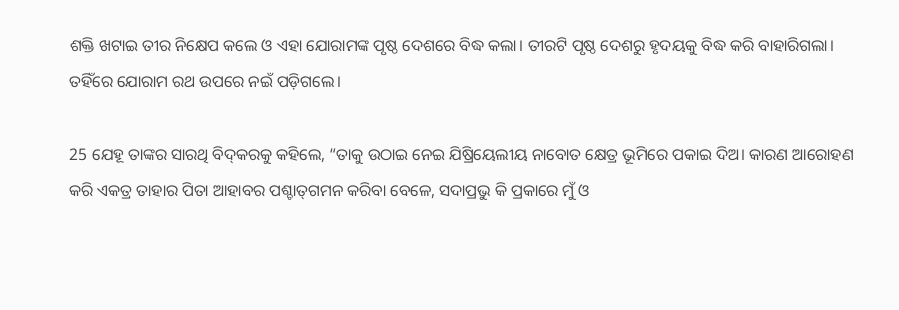ଶକ୍ତି ଖଟାଇ ତୀର ନିକ୍ଷେପ କଲେ ଓ ଏହା ଯୋରାମଙ୍କ ପୃଷ୍ଠ ଦେଶରେ ବିଦ୍ଧ କଲା। ତୀରଟି ପୃଷ୍ଠ ଦେଶରୁ ହୃଦୟକୁ ବିଦ୍ଧ କରି ବାହାରିଗଲା। ତହିଁରେ ଯୋରାମ ରଥ ଉପରେ ନଇଁ ପଡ଼ିଗଲେ।

25 ଯେହୂ ତାଙ୍କର ସାରଥି ବି‌ଦ୍‌କରକୁ କହିଲେ, “ତାକୁ ଉଠାଇ ନେଇ ଯିଷ୍ରିୟେଲୀୟ ନାବୋତ କ୍ଷେତ୍ର ଭୂମିରେ ପକାଇ ଦିଅ। କାରଣ ଆରୋହଣ କରି ଏକତ୍ର ତାହାର ପିତା ଆହାବର ପଶ୍ଚା‌ତ୍‌ଗମନ କରିବା ବେଳେ, ସଦାପ୍ରଭୁ କି ପ୍ରକାରେ ମୁଁ ଓ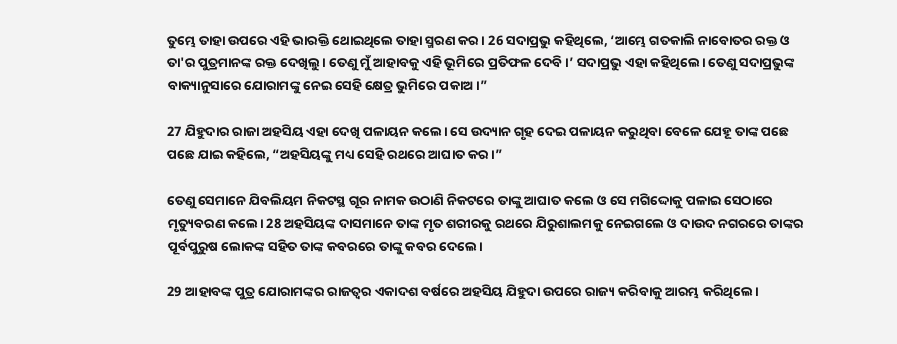ତୁମ୍ଭେ ତାହା ଉପରେ ଏହି ଭାରକ୍ତି ଥୋଇଥିଲେ ତାହା ସ୍ମରଣ କର। 26 ସଦାପ୍ରଭୁ କହିଥିଲେ, ‘ଆମ୍ଭେ ଗତକାଲି ନାବୋତର ରକ୍ତ ଓ ତା'ର ପୁତ୍ରମାନଙ୍କ ରକ୍ତ ଦେଖିଲୁ। ତେଣୁ ମୁଁ ଆହାବକୁ ଏହି ଭୂମିରେ ପ୍ରତିଫଳ ଦେବି।’ ସଦାପ୍ରଭୁ ଏହା କହିଥିଲେ। ତେଣୁ ସଦାପ୍ରଭୁଙ୍କ ବାକ୍ୟାନୁସାରେ ଯୋରାମଙ୍କୁ ନେଇ ସେହି କ୍ଷେତ୍ର ଭୁମିରେ ପକାଅ।”

27 ଯିହୁଦାର ରାଜା ଅହସିୟ ଏହା ଦେଖି ପଳାୟନ କଲେ। ସେ ଉଦ୍ୟାନ ଗୃହ ଦେଇ ପଳାୟନ କରୁଥିବା ବେଳେ ଯେହୂ ତାଙ୍କ ପଛେ ପଛେ ଯାଇ କହିଲେ, “ଅହସିୟଙ୍କୁ ମଧ୍ୟ ସେହି ରଥରେ ଆଘାତ କର।”

ତେଣୁ ସେମାନେ ଯିବଲିୟମ ନିକଟସ୍ଥ ଗୂର ନାମକ ଉଠାଣି ନିକଟରେ ତାଙ୍କୁ ଆଘାତ କଲେ ଓ ସେ ମଗିଦ୍ଦୋକୁ ପଳାଇ ସେଠାରେ ମୃତ୍ୟୁବରଣ କଲେ। 28 ଅହସିୟଙ୍କ ଦାସମାନେ ତାଙ୍କ ମୃତ ଶରୀରକୁ ରଥରେ ଯିରୁଶାଲମକୁ ନେଇଗଲେ ଓ ଦାଉଦ ନଗରରେ ତାଙ୍କର ପୂର୍ବପୁରୁଷ ଲୋକଙ୍କ ସହିତ ତାଙ୍କ କବରରେ ତାଙ୍କୁ କବର ଦେଲେ।

29 ଆହାବଙ୍କ ପୁତ୍ର ଯୋରାମଙ୍କର ରାଜତ୍ୱର ଏକାଦଶ ବର୍ଷରେ ଅହସିୟ ଯିହୁଦା ଉପରେ ରାଜ୍ୟ କରିବାକୁ ଆରମ୍ଭ କରିଥିଲେ।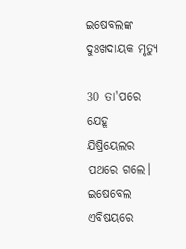ଇଷେବଲଙ୍କ ଦୁଃଖଦାୟକ ମୃତ୍ୟୁ

30 ତା'ପରେ ଯେହୂ ଯିଷ୍ରିୟେଲର ପଥରେ ଗଲେ। ଇଷେବେଲ ଏବିଷୟରେ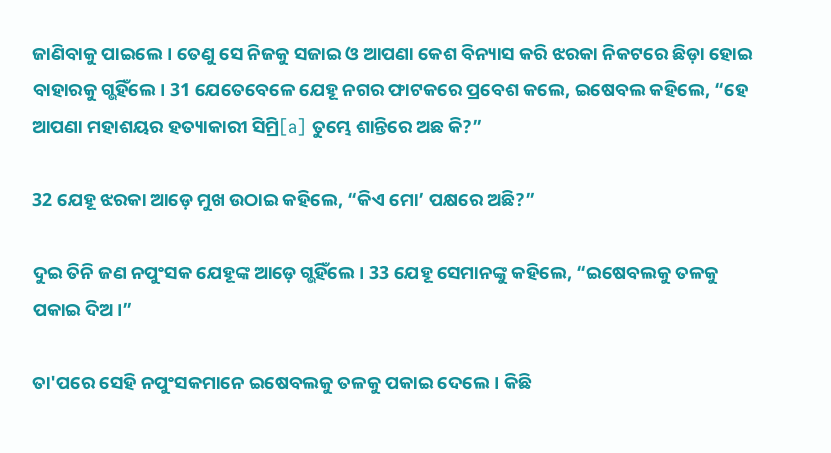ଜାଣିବାକୁ ପାଇଲେ। ତେଣୁ ସେ ନିଜକୁ ସଜାଇ ଓ ଆପଣା କେଶ ବିନ୍ୟାସ କରି ଝରକା ନିକଟରେ ଛିଡ଼ା ହୋଇ ବାହାରକୁ ଗ୍ଭହିଁଲେ। 31 ଯେତେବେଳେ ଯେହୂ ନଗର ଫାଟକରେ ପ୍ରବେଶ କଲେ, ଇଷେବଲ କହିଲେ, “ହେ ଆପଣା ମହାଶୟର ହତ୍ୟାକାରୀ ସିମ୍ରି[a] ତୁମ୍ଭେ ଶାନ୍ତିରେ ଅଛ କି?”

32 ଯେହୂ ଝରକା ଆଡ଼େ ମୁଖ ଉଠାଇ କହିଲେ, “କିଏ ମୋ’ ପକ୍ଷରେ ଅଛି?”

ଦୁଇ ତିନି ଜଣ ନପୁଂସକ ଯେହୂଙ୍କ ଆଡ଼େ ଗ୍ଭହିଁଲେ। 33 ଯେହୂ ସେମାନଙ୍କୁ କହିଲେ, “ଇଷେବଲକୁ ତଳକୁ ପକାଇ ଦିଅ।”

ତା'ପରେ ସେହି ନପୁଂସକମାନେ ଇଷେବଲକୁ ତଳକୁ ପକାଇ ଦେଲେ। କିଛି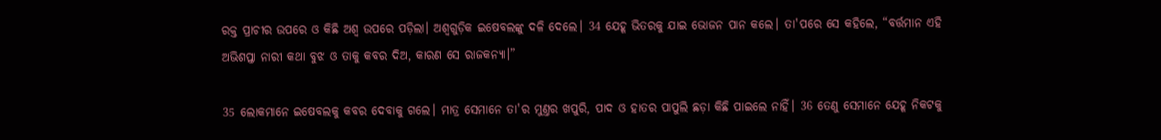ରକ୍ତ ପ୍ରାଚୀର ଉପରେ ଓ କିଛି ଅଶ୍ୱ ଉପରେ ପଡ଼ିଲା। ଅଶ୍ୱଗୁଡ଼ିକ ଇଷେବଲଙ୍କୁ ଦଳି ଦେଲେ। 34 ଯେହୂ ଭିତରକୁ ଯାଇ ଭୋଜନ ପାନ କଲେ। ତା'ପରେ ସେ କହିଲେ, “ବର୍ତ୍ତମାନ ଏହି ଅଭିଶପ୍ତା ନାରୀ କଥା ବୁଝ ଓ ତାକୁ କବର ଦିଅ, କାରଣ ସେ ରାଜକନ୍ୟା।”

35 ଲୋକମାନେ ଇଷେବଲକୁ କବର ଦେବାକୁ ଗଲେ। ମାତ୍ର ସେମାନେ ତା'ର ମୁଣ୍ତର ଖପୁରି, ପାଦ ଓ ହାତର ପାପୁଲି ଛଡ଼ା କିଛି ପାଇଲେ ନାହିଁ। 36 ତେଣୁ ସେମାନେ ଯେହୂ ନିକଟକୁ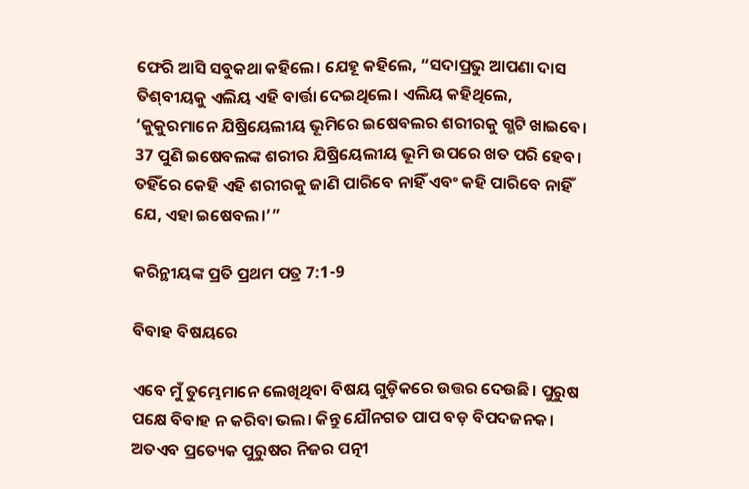ଫେରି ଆସି ସବୁକଥା କହିଲେ। ଯେହୂ କହିଲେ, “ସଦାପ୍ରଭୁ ଆପଣା ଦାସ ତି‌‌‌‌ଶ୍‌ବୀୟକୁ ଏଲିୟ ଏହି ବାର୍ତ୍ତା ଦେଇଥିଲେ। ଏଲିୟ କହିଥିଲେ, ‘କୁକୁରମାନେ ଯିଷ୍ରିୟେଲୀୟ ଭୂମିରେ ଇଷେବଲର ଶରୀରକୁ ଗ୍ଭଟି ଖାଇବେ। 37 ପୁଣି ଇଷେବଲଙ୍କ ଶରୀର ଯିଷ୍ରିୟେଲୀୟ ଭୂମି ଉପରେ ଖତ ପରି ହେବ। ତହିଁରେ କେହି ଏହି ଶରୀରକୁ ଜାଣି ପାରିବେ ନାହିଁ ଏବଂ କହି ପାରିବେ ନାହିଁ ଯେ, ଏହା ଇଷେବଲ।’”

କରିନ୍ଥୀୟଙ୍କ ପ୍ରତି ପ୍ରଥମ ପତ୍ର 7:1-9

ବିବାହ ବିଷୟରେ

ଏବେ ମୁଁ ତୁମ୍ଭେମାନେ ଲେଖିଥିବା ବିଷୟ ଗୁଡ଼ିକରେ ଉତ୍ତର ଦେଉଛି। ପୁରୁଷ ପକ୍ଷେ ବିବାହ ନ କରିବା ଭଲ। କିନ୍ତୁ ଯୌନଗତ ପାପ ବଡ଼ ବିପଦଜନକ। ଅତଏବ ପ୍ରତ୍ୟେକ ପୁରୁଷର ନିଜର ପତ୍ନୀ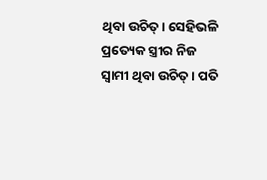ଥିବା ଉଚିତ୍। ସେହିଭଳି ପ୍ରତ୍ୟେକ ସ୍ତ୍ରୀର ନିଜ ସ୍ୱାମୀ ଥିବା ଉଚିତ୍। ପତି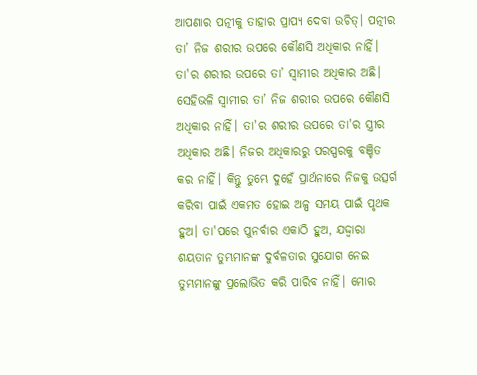ଆପଣାର ପତ୍ନୀକୁ ତାହାର ପ୍ରାପ୍ୟ ଦେବା ଉଚିତ୍। ପତ୍ନୀର ତା’ ନିଜ ଶରୀର ଉପରେ କୌଣସି ଅଧିକାର ନାହିଁ। ତା'ର ଶରୀର ଉପରେ ତା’ ସ୍ୱାମୀର ଅଧିକାର ଅଛି। ସେହିଭଳି ସ୍ୱାମୀର ତା’ ନିଜ ଶରୀର ଉପରେ କୌଣସି ଅଧିକାର ନାହିଁ। ତା'ର ଶରୀର ଉପରେ ତା'ର ସ୍ତ୍ରୀର ଅଧିକାର ଅଛି। ନିଜର ଅଧିକାରରୁ ପରସ୍ପରକୁ ବଞ୍ଚିତ କର ନାହିଁ। କିନ୍ତୁ ତୁମ୍ଭେ ଦୁହେଁ ପ୍ରାର୍ଥନାରେ ନିଜକୁ ଉତ୍ସର୍ଗ କରିବା ପାଇଁ ଏକମତ ହୋଇ ଅଳ୍ପ ସମୟ ପାଇଁ ପୃଥକ ହୁଅ। ତା'ପରେ ପୁନର୍ବାର ଏକାଠି ହୁଅ, ଯଦ୍ଦ୍ୱାରା ଶୟତାନ ତୁମ୍ଭମାନଙ୍କ ଦୁର୍ବଳତାର ସୁଯୋଗ ନେଇ ତୁମ୍ଭମାନଙ୍କୁ ପ୍ରଲୋଭିତ କରି ପାରିବ ନାହିଁ। ମୋର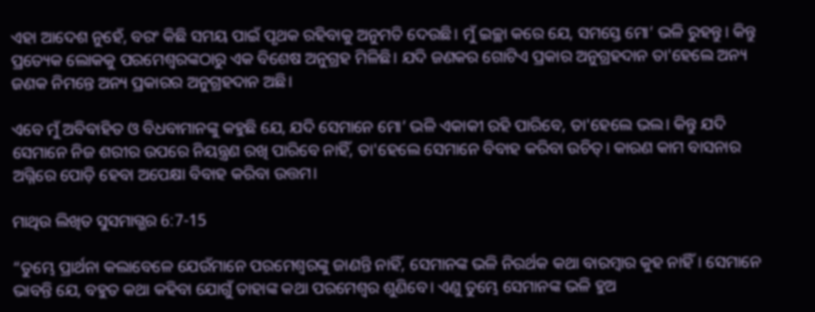ଏହା ଆଦେଶ ନୁହେଁ, ବରଂ କିଛି ସମୟ ପାଇଁ ପୃଥକ ରହିବାକୁ ଅନୁମତି ଦେଉଛି। ମୁଁ ଇଚ୍ଛା କରେ ଯେ, ସମସ୍ତେ ମୋ’ ଭଳି ରୁହନ୍ତୁ। କିନ୍ତୁ ପ୍ରତ୍ୟେକ ଲୋକକୁ ପରମେଶ୍ୱରଙ୍କଠାରୁ ଏକ ବିଶେଷ ଅନୁଗ୍ରହ ମିଳିଛି। ଯଦି ଜଣକର ଗୋଟିଏ ପ୍ରକାର ଅନୁଗ୍ରହଦାନ ତା'ହେଲେ ଅନ୍ୟ ଜଣକ ନିମନ୍ତେ ଅନ୍ୟ ପ୍ରକାରର ଅନୁଗ୍ରହଦାନ ଅଛି।

ଏବେ ମୁଁ ଅବିବାହିତ ଓ ବିଧବାମାନଙ୍କୁ କହୁଛି ଯେ, ଯଦି ସେମାନେ ମୋ’ ଭଳି ଏକାକୀ ରହି ପାରିବେ, ତା'ହେଲେ ଭଲ। କିନ୍ତୁ ଯଦି ସେମାନେ ନିଜ ଶରୀର ଉପରେ ନିୟନ୍ତ୍ରଣ ରଖି ପାରିବେ ନାହିଁ, ତା'ହେଲେ ସେମାନେ ବିବାହ କରିବା ଉଚିତ୍। କାରଣ କାମ ବାସନାର ଅଗ୍ନିରେ ପୋଡ଼ି ହେବା ଅପେକ୍ଷା ବିବାହ କରିବା ଉତ୍ତମ।

ମାଥିଉ ଲିଖିତ ସୁସମାଗ୍ଭର 6:7-15

“ତୁମ୍ଭେ ପ୍ରାର୍ଥନା କଲାବେଳେ ଯେଉଁମାନେ ପରମେଶ୍ୱରଙ୍କୁ ଜାଣନ୍ତି ନାହିଁ, ସେମାନଙ୍କ ଭଳି ନିରର୍ଥକ କଥା ବାରମ୍ବାର କୁହ ନାହିଁ। ସେମାନେ ଭାବନ୍ତି ଯେ, ବହୁତ କଥା କହିବା ଯୋଗୁଁ ତାହାଙ୍କ କଥା ପରମେଶ୍ୱର ଶୁଣିବେ। ଏଣୁ ତୁମ୍ଭେ ସେମାନଙ୍କ ଭଳି ହୁଅ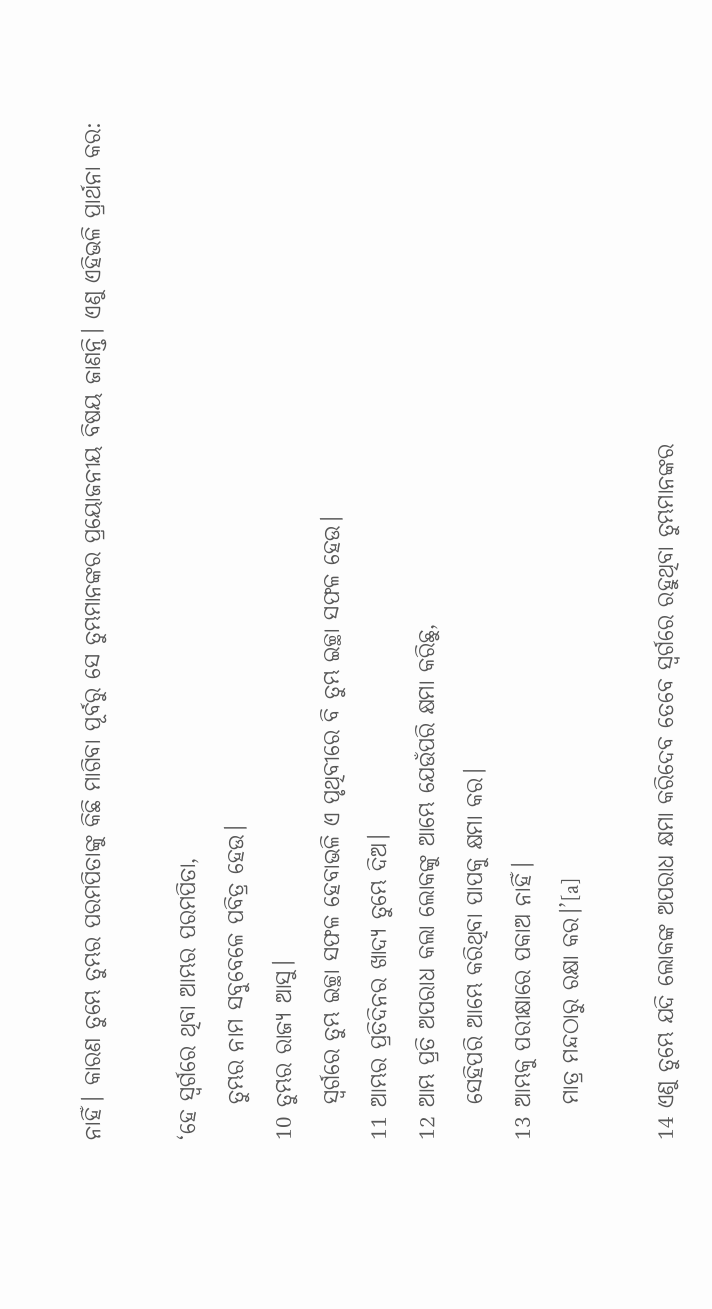ନାହିଁ। କାରଣ ତୁମ୍ଭେ ତୁମ୍ଭର ପରମପିତାଙ୍କୁ କିଛି ମାଗିବା ପୂର୍ବରୁ ସେ ତୁମ୍ଭମାନଙ୍କର ପ୍ରୟୋଜନୀୟ ବିଷୟ ଜାଣନ୍ତି। ଏଣୁ ଏହିଭଳି ପ୍ରାର୍ଥନା କର:

‘ହେ ସ୍ୱର୍ଗରେ ଥିବା ଆମ୍ଭର ପରମପିତା,
    ତୁମ୍ଭର ନାମ ସବୁବେଳେ ପବିତ୍ର ହେଉ।
10 ତୁମ୍ଭର ରାଜ୍ୟ ଆସୁ।
    ସ୍ୱର୍ଗରେ ତୁମ୍ଭ ଇଚ୍ଛା ସଫଳ ହେବାଭଳି ଏ ପୃଥିବୀରେ ବି ତୁମ୍ଭ ଇଚ୍ଛା ସଫଳ ହେଉ।
11 ଆମ୍ଭର ପ୍ରତିଦିନର ଖାଦ୍ୟ ତୁମ୍ଭେ ଦିଅ।
12 ଆମ୍ଭ ପ୍ରତି ଅପରାଧ କଲା ଲୋକଙ୍କୁ ଆମ୍ଭେ ଯେଉଁପରି କ୍ଷମା କରିଛୁ,
    ସେହିପରି ଆମ୍ଭେ କରିଥିବା ପାପକୁ କ୍ଷମା କର।
13 ଆମ୍ଭକୁ ପରୀକ୍ଷାରେ ପକାଅ ନାହିଁ।
    ମାତ୍ର ମନ୍ଦଠାରୁ ରକ୍ଷା କର।’[a]

14 ଏଣୁ ତୁମ୍ଭେ ଯଦି ଲୋକଙ୍କ ଅପରାଧ କ୍ଷମା କରିଦେବ ତେବେ ସ୍ୱର୍ଗରେ ରହୁଥିବା ତୁମ୍ଭମାନଙ୍କର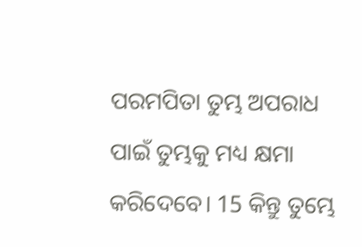ପରମପିତା ତୁମ୍ଭ ଅପରାଧ ପାଇଁ ତୁମ୍ଭକୁ ମଧ୍ୟ କ୍ଷମା କରିଦେବେ। 15 କିନ୍ତୁ ତୁମ୍ଭେ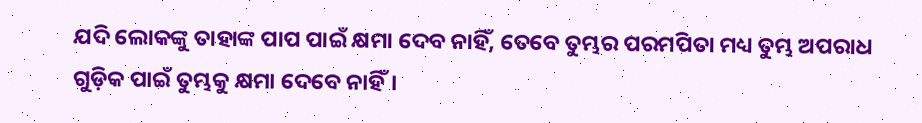ଯଦି ଲୋକଙ୍କୁ ତାହାଙ୍କ ପାପ ପାଇଁ କ୍ଷମା ଦେବ ନାହିଁ, ତେବେ ତୁମ୍ଭର ପରମପିତା ମଧ୍ୟ ତୁମ୍ଭ ଅପରାଧ ଗୁଡ଼ିକ ପାଇଁ ତୁମ୍ଭକୁ କ୍ଷମା ଦେବେ ନାହିଁ।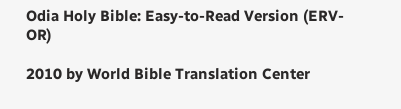Odia Holy Bible: Easy-to-Read Version (ERV-OR)

2010 by World Bible Translation Center